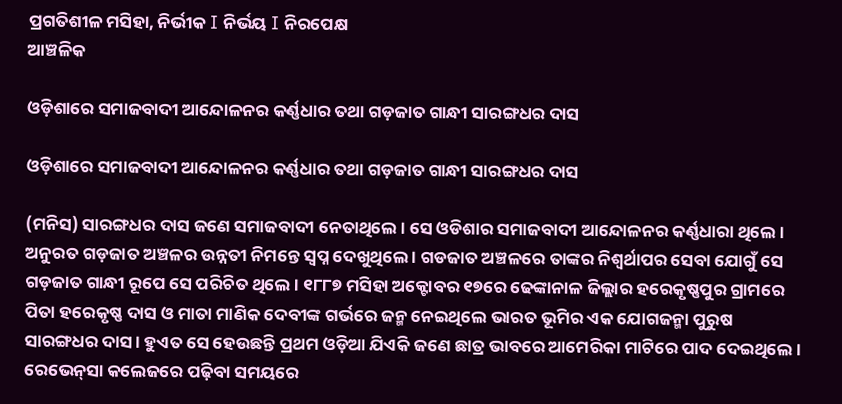ପ୍ରଗତିଶୀଳ ମସିହା, ନିର୍ଭୀକ I ନିର୍ଭୟ I ନିରପେକ୍ଷ
ଆଞ୍ଚଳିକ

ଓଡ଼ିଶାରେ ସମାଜବାଦୀ ଆନ୍ଦୋଳନର କର୍ଣ୍ଣଧାର ତଥା ଗଡ଼ଜାତ ଗାନ୍ଧୀ ସାରଙ୍ଗଧର ଦାସ

ଓଡ଼ିଶାରେ ସମାଜବାଦୀ ଆନ୍ଦୋଳନର କର୍ଣ୍ଣଧାର ତଥା ଗଡ଼ଜାତ ଗାନ୍ଧୀ ସାରଙ୍ଗଧର ଦାସ

(ମନିସ) ସାରଙ୍ଗଧର ଦାସ ଜଣେ ସମାଜବାଦୀ ନେତାଥିଲେ । ସେ ଓଡିଶାର ସମାଜବାଦୀ ଆନ୍ଦୋଳନର କର୍ଣ୍ଣଧାରା ଥିଲେ । ଅନୁରତ ଗଡ଼ଜାତ ଅଞ୍ଚଳର ଉନ୍ନତୀ ନିମନ୍ତେ ସ୍ବପ୍ନ ଦେଖୁଥିଲେ । ଗଡଜାତ ଅଞ୍ଚଳରେ ତାଙ୍କର ନିଶ୍ୱର୍ଥାପର ସେବା ଯୋଗୁଁ ସେ ଗଡ଼ଜାତ ଗାନ୍ଧୀ ରୂପେ ସେ ପରିଚିତ ଥିଲେ । ୧୮୮୭ ମସିହା ଅକ୍ଟୋବର ୧୭ରେ ଢେଙ୍କାନାଳ ଜିଲ୍ଲାର ହରେକୃଷ୍ଣପୁର ଗ୍ରାମରେ ପିତା ହରେକୃଷ୍ଣ ଦାସ ଓ ମାତା ମାଣିକ ଦେବୀଙ୍କ ଗର୍ଭରେ ଜନ୍ମ ନେଇଥିଲେ ଭାରତ ଭୂମିର ଏକ ଯୋଗଜନ୍ମା ପୁରୁଷ ସାରଙ୍ଗଧର ଦାସ । ହୁଏତ ସେ ହେଉଛନ୍ତି ପ୍ରଥମ ଓଡ଼ିଆ ଯିଏକି ଜଣେ ଛାତ୍ର ଭାବରେ ଆମେରିକା ମାଟିରେ ପାଦ ଦେଇଥିଲେ । ରେଭେନ୍‌ସା କଲେଜରେ ପଢ଼ିବା ସମୟରେ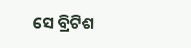ସେ ବ୍ରିଟିଶ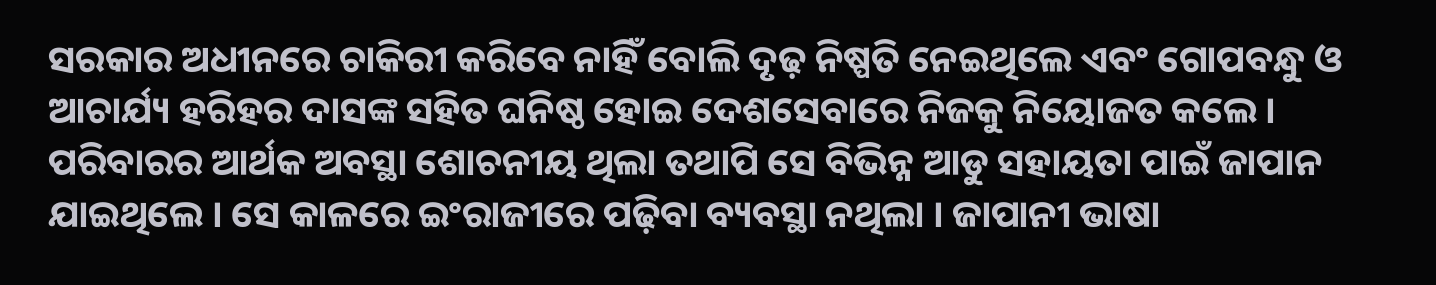ସରକାର ଅଧୀନରେ ଚାକିରୀ କରିବେ ନାହିଁ ବୋଲି ଦୃଢ଼ ନିଷ୍ପତି ନେଇଥିଲେ ଏବଂ ଗୋପବନ୍ଧୁ ଓ ଆଚାର୍ଯ୍ୟ ହରିହର ଦାସଙ୍କ ସହିତ ଘନିଷ୍ଠ ହୋଇ ଦେଶସେବାରେ ନିଜକୁ ନିୟୋଜତ କଲେ । ପରିବାରର ଆର୍ଥକ ଅବସ୍ଥା ଶୋଚନୀୟ ଥିଲା ତଥାପି ସେ ବିଭିନ୍ନ ଆଡୁ ସହାୟତା ପାଇଁ ଜାପାନ ଯାଇଥିଲେ । ସେ କାଳରେ ଇଂରାଜୀରେ ପଢ଼ିବା ବ୍ୟବସ୍ଥା ନଥିଲା । ଜାପାନୀ ଭାଷା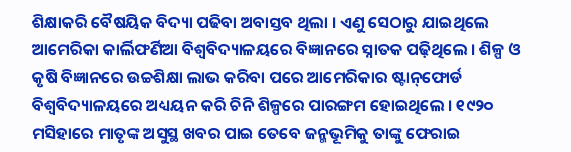ଶିକ୍ଷାକରି ବୈଷୟିକ ବିଦ୍ୟା ପଢିବା ଅବାସ୍ତବ ଥିଲା । ଏଣୁ ସେଠାରୁ ଯାଇଥିଲେ ଆମେରିକା କାର୍ଲିଫର୍ଣିଆ ବିଶ୍ଵବିଦ୍ୟାଳୟରେ ବିଜ୍ଞାନରେ ସ୍ନାତକ ପଢ଼ିଥିଲେ । ଶିଳ୍ପ ଓ କୃଷି ବିଜ୍ଞାନରେ ଉଚ୍ଚଶିକ୍ଷା ଲାଭ କରିବା ପରେ ଆମେରିକାର ଷ୍ଟାନ୍‌ଫୋର୍ଡ ବିଶ୍ବବିଦ୍ୟାଳୟରେ ଅଧ୍ୟୟନ କରି ଚିନି ଶିଳ୍ପରେ ପାରଙ୍ଗମ ହୋଇଥିଲେ । ୧୯୨୦ ମସିହାରେ ମାତୃଙ୍କ ଅସୁସ୍ଥ ଖବର ପାଇ ତେବେ ଜନ୍ମଭୂମିକୁ ତାଙ୍କୁ ଫେରାଇ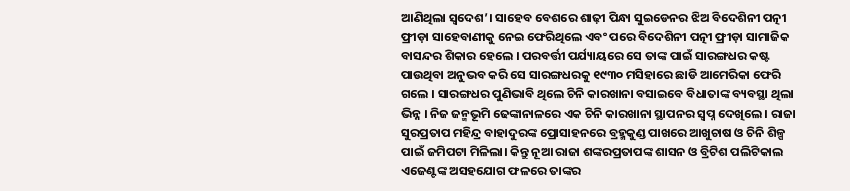ଆଣିଥିଲା ସ୍ବଦେଶ’। ସାହେବ ବେଶରେ ଶାଢ଼ୀ ପିନ୍ଧା ସୁଇଡେନର ଝିଅ ବିଦେଶିନୀ ପତ୍ନୀ ଫ୍ରୀଡ଼ା ସାହେବାଣୀକୁ ନେଇ ଫେରିଥିଲେ ଏବଂ ପରେ ବିଦେଶିନୀ ପତ୍ନୀ ଫ୍ରୀଡ଼ା ସାମାଜିକ ବାସନ୍ଦର ଶିକାର ହେଲେ । ପରବର୍ତ୍ତୀ ପର୍ଯ୍ୟାୟରେ ସେ ତାଙ୍କ ପାଇଁ ସାରଙ୍ଗଧର କଷ୍ଟ ପାଉଥିବା ଅନୁଭବ କରି ସେ ସାରଙ୍ଗଧରକୁ ୧୯୩୦ ମସିହାରେ ଛାଡି ଆମେରିକା ଫେରି ଗଲେ । ସାରଙ୍ଗଧର ପୁଣିଭାବି ଥିଲେ ଚିନି କାରଖାନା ବସାଇବେ ବିଧାତାଙ୍କ ବ୍ୟବସ୍ଥା ଥିଲା ଭିନ୍ନ । ନିଜ ଜନ୍ମଭୂମି ଢେଙ୍କାନାଳରେ ଏକ ଚିନି କାରଖାନା ସ୍ଥାପନର ସ୍ୱପ୍ନ ଦେଖିଲେ । ରାଜା ସୁରପ୍ରତାପ ମହିନ୍ଦ୍ର ବାହାଦୁରଙ୍କ ପ୍ରୋସାହନରେ ବ୍ରହ୍ମକୁଣ୍ଡ ପାଖରେ ଆଖୁଚାଷ ଓ ଚିନି ଶିଳ୍ପ ପାଇଁ ଜମିପଟା ମିଳିଲା। କିନ୍ତୁ ନୂଆ ରାଜା ଶଙ୍କରପ୍ରତାପଙ୍କ ଶାସନ ଓ ବ୍ରିଟିଶ ପଲିଟିକାଲ ଏଜେଣ୍ଟଙ୍କ ଅସହଯୋଗ ଫଳରେ ତାଙ୍କର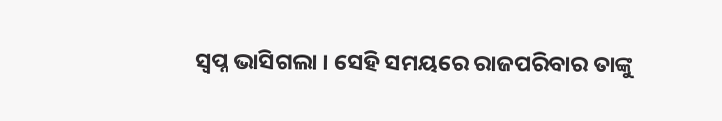ସ୍ବପ୍ନ ଭାସିଗଲା । ସେହି ସମୟରେ ରାଜପରିବାର ତାଙ୍କୁ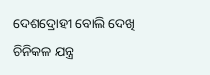ଦେଶଦ୍ରୋହୀ ବୋଲି ଦେଖି ଚିନିକଳ ଯନ୍ତ୍ର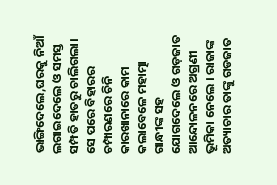ଭାଙ୍ଗିଦେଲେ,ଘରକୁ ନିଆଁ ଲଗାଇଦେଲେ ଓ ସମସ୍ତ ସମ୍ପତି ହାତରୁ ଚାଲିଗଲା। ସେ ପରେ ବିହାରର ଚମ୍ପାରଣରେ ଚିନି କାରଖାନାରେ କାମ କଲାବେଳେ ମହାତ୍ମା ଗାନ୍ଧୀଙ୍କ ସହ ଯୋଗଦେଲେ ଓ ଗଡ଼ଜାତ ଆନ୍ଦୋଳନରେ ଅଗ୍ରଣୀ ଭୂମିକା ନେଲେ । ରାଜାଙ୍କ ଅତ୍ୟାଚାର ତାଙ୍କୁ ଗଡଜାତ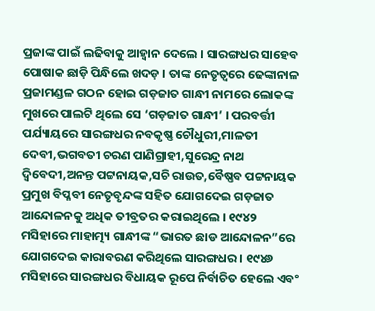ପ୍ରଜାଙ୍କ ପାଇଁ ଲଢିବାକୁ ଆହ୍ବାନ ଦେଲେ । ସାରଙ୍ଗଧର ସାହେବ ପୋଷାକ ଛାଡ଼ି ପିନ୍ଧିଲେ ଖଦଡ଼ । ତାଙ୍କ ନେତୃତ୍ବରେ ଢେଙ୍କାନାଳ ପ୍ରଜାମଣ୍ଡଳ ଗଠନ ହୋଇ ଗଡ଼ଜାତ ଗାନ୍ଧୀ ନାମରେ ଲୋକଙ୍କ ମୁଖରେ ପାଲଟି ଥିଲେ ସେ ‘ଗଡ଼ଜାତ ଗାନ୍ଧୀ’ । ପରବର୍ତ୍ତୀ ପର୍ଯ୍ୟାୟରେ ସାରଙ୍ଗଧର ନବକୃଷ୍ଣ ଚୌଧୁରୀ,ମାଳତୀ ଦେବୀ,ଭଗବତୀ ଚରଣ ପାଣିଗ୍ରାହୀ,ସୁରେନ୍ଦ୍ର ନାଥ ଦ୍ୱିବେଦୀ,ଅନନ୍ତ ପଟ୍ଟନାୟକ,ସଚି ରାଉତ,ବୈଷ୍ଣବ ପଟ୍ଟନାୟକ ପ୍ରମୁଖ ବିପ୍ଳବୀ ନେତୃବୃନ୍ଦଙ୍କ ସହିତ ଯୋଗଦେଇ ଗଡ଼ଜାତ ଆନ୍ଦୋଳନକୁ ଅଧିକ ତୀବ୍ରତର କରାଇଥିଲେ । ୧୯୪୨ ମସିହାରେ ମାହାତ୍ମ୍ୟ ଗାନ୍ଧୀଙ୍କ “ଭାରତ ଛାଡ ଆନ୍ଦୋଳନ”ରେ ଯୋଗଦେଇ କାରାବରଣ କରିଥିଲେ ସାରଙ୍ଗଧର । ୧୯୪୬ ମସିହାରେ ସାରଙ୍ଗଧର ବିଧାୟକ ରୂପେ ନିର୍ବାଚିତ ହେଲେ ଏବଂ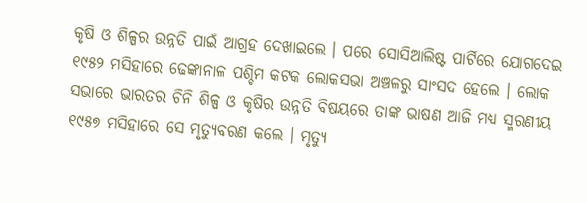କୃଷି ଓ ଶିଳ୍ପର ଉନ୍ନତି ପାଇଁ ଆଗ୍ରହ ଦେଖାଇଲେ । ପରେ ସୋସିଆଲିଷ୍ଟ ପାର୍ଟିରେ ଯୋଗଦେଇ ୧୯୫୨ ମସିହାରେ ଢେଙ୍କାନାଳ ପଶ୍ଚିମ କଟକ ଲୋକସଭା ଅଞ୍ଚଳରୁ ସାଂସଦ ହେଲେ । ଲୋକ ସଭାରେ ଭାରତର ଚିନି ଶିଳ୍ପ ଓ କୃଷିର ଉନ୍ନତି ବିଷୟରେ ତାଙ୍କ ଭାଷଣ ଆଜି ମଧ୍ୟ ସ୍ମରଣୀୟ ୧୯୫୭ ମସିହାରେ ସେ ମୃତ୍ୟୁବରଣ କଲେ । ମୃତ୍ୟୁ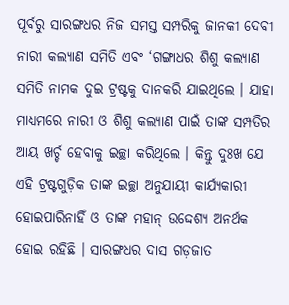ପୂର୍ବରୁ ସାରଙ୍ଗଧର ନିଜ ସମସ୍ତ ସମ୍ପରିକୁ ଜାନକୀ ଦେବୀ ନାରୀ କଲ୍ୟାଣ ସମିତି ଏବଂ ‘ଗଙ୍ଗାଧର ଶିଶୁ କଲ୍ୟାଣ ସମିତି ନାମକ ଦୁଇ ଟ୍ରଷ୍ଟକୁ ଦାନକରି ଯାଇଥିଲେ । ଯାହା ମାଧ୍ୟମରେ ନାରୀ ଓ ଶିଶୁ କଲ୍ୟାଣ ପାଇଁ ତାଙ୍କ ସମ୍ପତିର ଆୟ ଖର୍ଚ୍ଚ ହେବାକୁ ଇଚ୍ଛା କରିଥିଲେ । କିନ୍ତୁ ଦୁଃଖ ଯେ ଏହି ଟ୍ରଷ୍ଟଗୁଡ଼ିକ ତାଙ୍କ ଇଚ୍ଛା ଅନୁଯାୟୀ କାର୍ଯ୍ୟକାରୀ ହୋଇପାରିନାହିଁ ଓ ତାଙ୍କ ମହାନ୍ ଉଦ୍ଦେଶ୍ୟ ଅନର୍ଥକ ହୋଇ ରହିଛି । ସାରଙ୍ଗଧର ଦାସ ଗଡ଼ଜାତ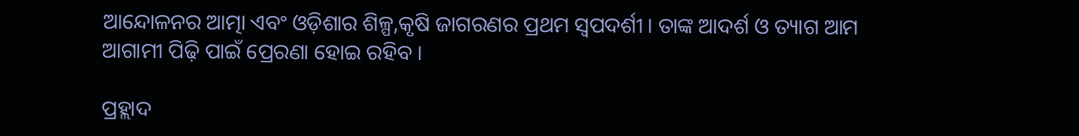ଆନ୍ଦୋଳନର ଆତ୍ମା ଏବଂ ଓଡ଼ିଶାର ଶିଳ୍ପ,କୃଷି ଜାଗରଣର ପ୍ରଥମ ସ୍ବପଦର୍ଶୀ। ତାଙ୍କ ଆଦର୍ଶ ଓ ତ୍ୟାଗ ଆମ ଆଗାମୀ ପିଢ଼ି ପାଇଁ ପ୍ରେରଣା ହୋଇ ରହିବ ।

ପ୍ରହ୍ଲାଦ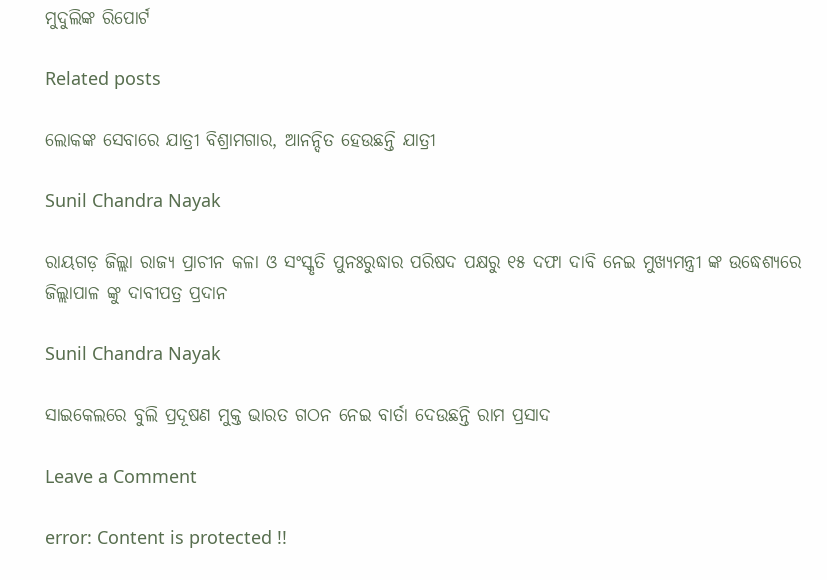ମୁଦୁଲିଙ୍କ ରିପୋର୍ଟ

Related posts

ଲୋକଙ୍କ ସେବାରେ ଯାତ୍ରୀ ବିଶ୍ରାମଗାର, ଆନନ୍ଦିତ ହେଉଛନ୍ତି ଯାତ୍ରୀ

Sunil Chandra Nayak

ରାୟଗଡ଼ ଜିଲ୍ଲା ରାଜ୍ୟ ପ୍ରାଚୀନ କଳା ଓ ସଂସ୍କୃତି ପୁନଃରୁଦ୍ଧାର ପରିଷଦ ପକ୍ଷରୁ ୧୫ ଦଫା ଦାବି ନେଇ ମୁଖ୍ୟମନ୍ତ୍ରୀ ଙ୍କ ଉଦ୍ଧେଶ୍ୟରେ ଜିଲ୍ଲାପାଳ ଙ୍କୁ ଦାବୀପତ୍ର ପ୍ରଦାନ

Sunil Chandra Nayak

ସାଇକେଲରେ ବୁଲି ପ୍ରଦୂଷଣ ମୁକ୍ତ ଭାରତ ଗଠନ ନେଇ ବାର୍ତା ଦେଉଛନ୍ତି ରାମ ପ୍ରସାଦ

Leave a Comment

error: Content is protected !!